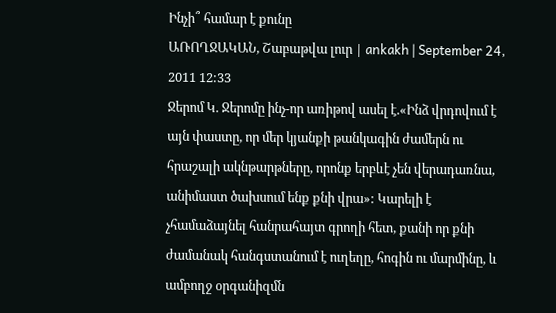Ինչի՞ համար է քունը
ԱՌՈՂՋԱԿԱՆ, Շաբաթվա լուր | ankakh | September 24, 2011 12:33
Ջերոմ Կ. Ջերոմը ինչ-որ առիթով ասել է.«Ինձ վրդովում է այն փաստը, որ մեր կյանքի թանկագին ժամերն ու հրաշալի ակնթարթները, որոնք երբևէ չեն վերադառնա, անիմաստ ծախսում ենք քնի վրա»: Կարելի է չհամաձայնել հանրահայտ գրողի հետ, քանի որ քնի ժամանակ հանգստանում է ուղեղը, հոգին ու մարմինը, և ամբողջ օրգանիզմն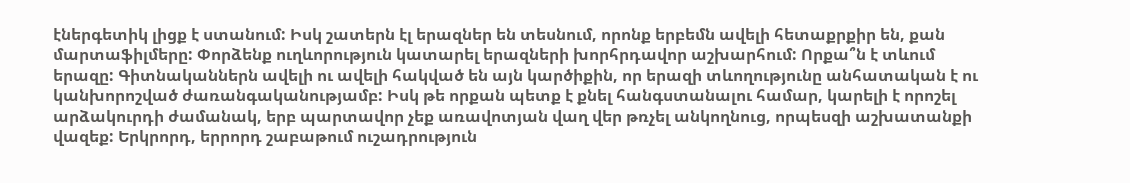էներգետիկ լիցք է ստանում: Իսկ շատերն էլ երազներ են տեսնում, որոնք երբեմն ավելի հետաքրքիր են, քան մարտաֆիլմերը: Փորձենք ուղևորություն կատարել երազների խորհրդավոր աշխարհում: Որքա՞ն է տևում երազը: Գիտնականներն ավելի ու ավելի հակված են այն կարծիքին, որ երազի տևողությունը անհատական է ու կանխորոշված ժառանգականությամբ: Իսկ թե որքան պետք է քնել հանգստանալու համար, կարելի է որոշել արձակուրդի ժամանակ, երբ պարտավոր չեք առավոտյան վաղ վեր թռչել անկողնուց, որպեսզի աշխատանքի վազեք: Երկրորդ, երրորդ շաբաթում ուշադրություն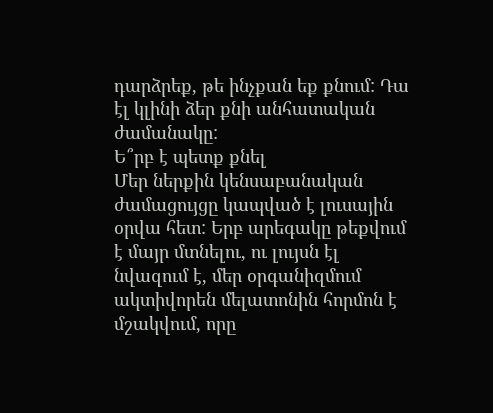դարձրեք, թե ինչքան եք քնում: Դա էլ կլինի ձեր քնի անհատական ժամանակը:
Ե՞րբ է պետք քնել
Մեր ներքին կենսաբանական ժամացույցը կապված է լուսային օրվա հետ: Երբ արեգակը թեքվում է մայր մտնելու, ու լույսն էլ նվազում է, մեր օրգանիզմում ակտիվորեն մելատոնին հորմոն է մշակվում, որը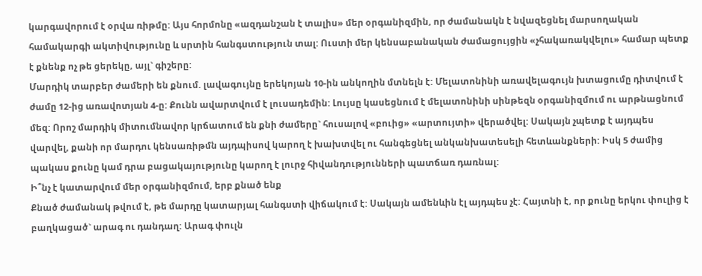կարգավորում է օրվա ռիթմը: Այս հորմոնը «ազդանշան է տալիս» մեր օրգանիզմին, որ ժամանակն է նվազեցնել մարսողական համակարգի ակտիվությունը և սրտին հանգստություն տալ: Ուստի մեր կենսաբանական ժամացույցին «չհակառակվելու» համար պետք է քնենք ոչ թե ցերեկը, այլ` գիշերը:
Մարդիկ տարբեր ժամերի են քնում. լավագույնը երեկոյան 10-ին անկողին մտնելն է: Մելատոնինի առավելագույն խտացումը դիտվում է ժամը 12-ից առավոտյան 4-ը: Քունն ավարտվում է լուսադեմին: Լույսը կասեցնում է մելատոնինի սինթեզն օրգանիզմում ու արթնացնում մեզ: Որոշ մարդիկ միտումնավոր կրճատում են քնի ժամերը` հուսալով «բուից» «արտույտի» վերածվել: Սակայն չպետք է այդպես վարվել, քանի որ մարդու կենսառիթմն այդպիսով կարող է խախտվել ու հանգեցնել անկանխատեսելի հետևանքների: Իսկ 5 ժամից պակաս քունը կամ դրա բացակայությունը կարող է լուրջ հիվանդությունների պատճառ դառնալ:
Ի՞նչ է կատարվում մեր օրգանիզմում, երբ քնած ենք
Քնած ժամանակ թվում է, թե մարդը կատարյալ հանգստի վիճակում է: Սակայն ամենևին էլ այդպես չէ: Հայտնի է, որ քունը երկու փուլից է բաղկացած` արագ ու դանդաղ: Արագ փուլն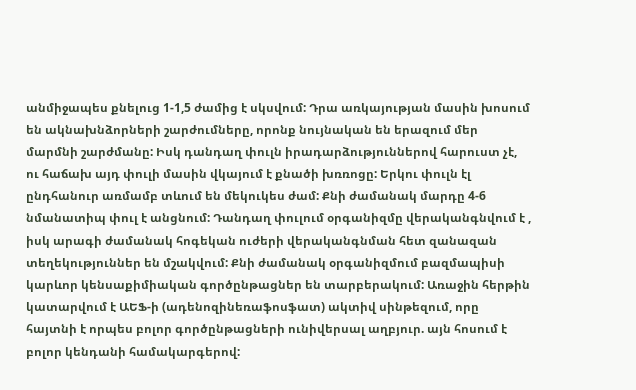անմիջապես քնելուց 1-1,5 ժամից է սկսվում: Դրա առկայության մասին խոսում են ակնախնձորների շարժումները, որոնք նույնական են երազում մեր մարմնի շարժմանը: Իսկ դանդաղ փուլն իրադարձություններով հարուստ չէ, ու հաճախ այդ փուլի մասին վկայում է քնածի խռռոցը: Երկու փուլն էլ ընդհանուր առմամբ տևում են մեկուկես ժամ: Քնի ժամանակ մարդը 4-6 նմանատիպ փուլ է անցնում: Դանդաղ փուլում օրգանիզմը վերականգնվում է , իսկ արագի ժամանակ հոգեկան ուժերի վերականգնման հետ զանազան տեղեկություններ են մշակվում: Քնի ժամանակ օրգանիզմում բազմապիսի կարևոր կենսաքիմիական գործընթացներ են տարբերակում: Առաջին հերթին կատարվում է ԱԵՖ-ի (ադենոզինեռաֆոսֆատ) ակտիվ սինթեզում, որը հայտնի է որպես բոլոր գործընթացների ունիվերսալ աղբյուր. այն հոսում է բոլոր կենդանի համակարգերով: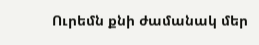Ուրեմն քնի ժամանակ մեր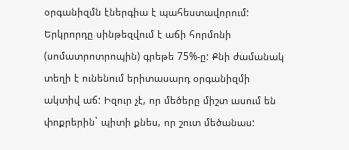օրգանիզմն էներգիա է պահեստավորում:
Երկրորդը սինթեզվում է աճի հորմոնի (սոմատրոտրոպին) գրեթե 75%-ը: Քնի ժամանակ տեղի է ունենում երիտասարդ օրգանիզմի ակտիվ աճ: Իզուր չէ, որ մեծերը միշտ ասում են փոքրերին` պիտի քնես, որ շուտ մեծանաս: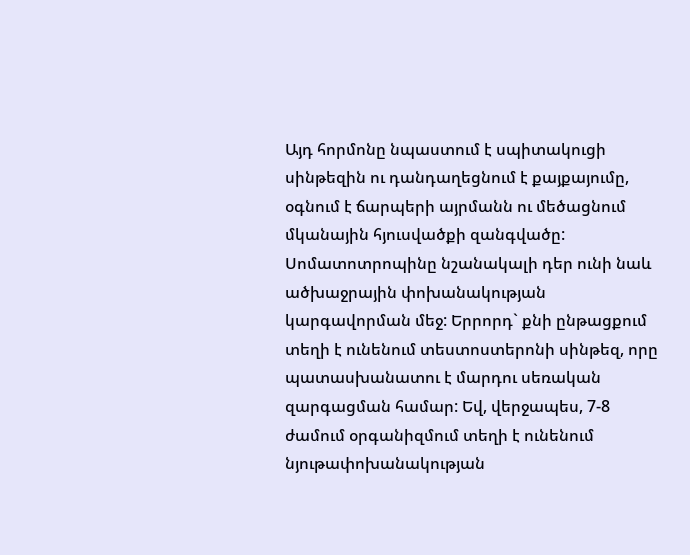Այդ հորմոնը նպաստում է սպիտակուցի սինթեզին ու դանդաղեցնում է քայքայումը, օգնում է ճարպերի այրմանն ու մեծացնում մկանային հյուսվածքի զանգվածը: Սոմատոտրոպինը նշանակալի դեր ունի նաև ածխաջրային փոխանակության կարգավորման մեջ: Երրորդ` քնի ընթացքում տեղի է ունենում տեստոստերոնի սինթեզ, որը պատասխանատու է մարդու սեռական զարգացման համար: Եվ, վերջապես, 7-8 ժամում օրգանիզմում տեղի է ունենում նյութափոխանակության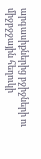արգասիքներից բջիջների ու միջբջջային հեղուկի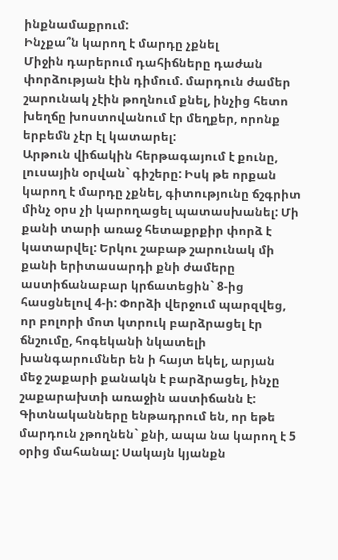ինքնամաքրում:
Ինչքա՞ն կարող է մարդը չքնել
Միջին դարերում դահիճները դաժան փորձության էին դիմում. մարդուն ժամեր շարունակ չէին թողնում քնել, ինչից հետո խեղճը խոստովանում էր մեղքեր, որոնք երբեմն չէր էլ կատարել:
Արթուն վիճակին հերթագայում է քունը, լուսային օրվան` գիշերը: Իսկ թե որքան կարող է մարդը չքնել, գիտությունը ճշգրիտ մինչ օրս չի կարողացել պատասխանել: Մի քանի տարի առաջ հետաքրքիր փորձ է կատարվել: Երկու շաբաթ շարունակ մի քանի երիտասարդի քնի ժամերը աստիճանաբար կրճատեցին` 8-ից հասցնելով 4-ի: Փորձի վերջում պարզվեց, որ բոլորի մոտ կտրուկ բարձրացել էր ճնշումը, հոգեկանի նկատելի խանգարումներ են ի հայտ եկել, արյան մեջ շաքարի քանակն է բարձրացել, ինչը շաքարախտի առաջին աստիճանն է: Գիտնականները ենթադրում են, որ եթե մարդուն չթողնեն` քնի, ապա նա կարող է 5 օրից մահանալ: Սակայն կյանքն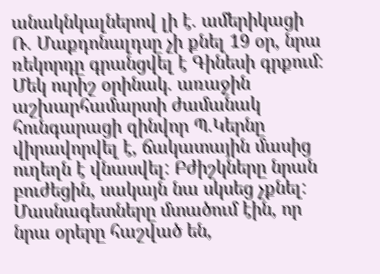անակնկալներով լի է. ամերիկացի Ռ. Մաքդոնալդսը չի քնել 19 օր, նրա ռեկորդը գրանցվել է Գինեսի գրքում: Մեկ ուրիշ օրինակ. առաջին աշխարհամարտի ժամանակ հունգարացի զինվոր Պ.Կերնը վիրավորվել է, ճակատային մասից ուղեղն է վնասվել: Բժիշկները նրան բուժեցին, սակայն նա սկսեց չքնել: Մասնագետները մտածում էին, որ նրա օրերը հաշված են,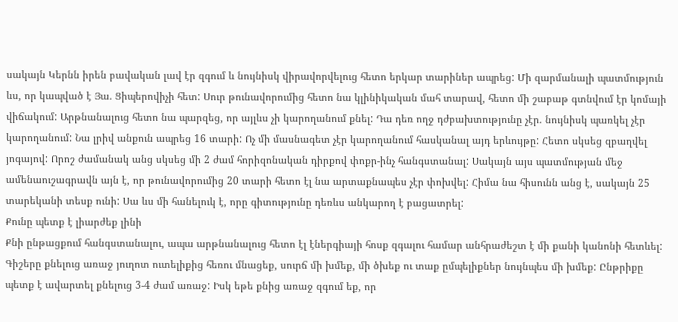սակայն Կերնն իրեն բավական լավ էր զգում և նույնիսկ վիրավորվելուց հետո երկար տարիներ ապրեց: Մի զարմանալի պատմություն ևս, որ կապված է Յա. Ցիպերովիչի հետ: Սուր թունավորումից հետո նա կլինիկական մահ տարավ, հետո մի շաբաթ գտնվում էր կոմայի վիճակում: Արթնանալուց հետո նա պարզեց, որ այլևս չի կարողանում քնել: Դա դեռ ողջ դժբախտությունը չէր. նույնիսկ պառկել չէր կարողանում: Նա լրիվ անքուն ապրեց 16 տարի: Ոչ մի մասնագետ չէր կարողանում հասկանալ այդ երևույթը: Հետո սկսեց զբաղվել յոգայով: Որոշ ժամանակ անց սկսեց մի 2 ժամ հորիզոնական դիրքով փոքր-ինչ հանգստանալ: Սակայն այս պատմության մեջ ամենաուշագրավն այն է, որ թունավորումից 20 տարի հետո էլ նա արտաքնապես չէր փոխվել: Հիմա նա հիսունն անց է, սակայն 25 տարեկանի տեսք ունի: Սա ևս մի հանելուկ է, որը գիտությունը դեռևս անկարող է բացատրել:
Քունը պետք է լիարժեք լինի
Քնի ընթացքում հանգստանալու, ապա արթնանալուց հետո էլ էներգիայի հոսք զգալու համար անհրաժեշտ է մի քանի կանոնի հետևել:
Գիշերը քնելուց առաջ յուղոտ ուտելիքից հեռու մնացեք, սուրճ մի խմեք, մի ծխեք ու տաք ըմպելիքներ նույնպես մի խմեք: Ընթրիքը պետք է ավարտել քնելուց 3-4 ժամ առաջ: Իսկ եթե քնից առաջ զգում եք, որ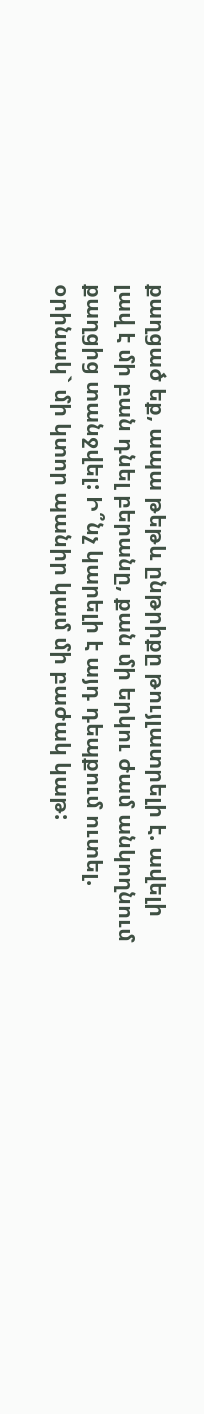քաղցած եք, ապա թեթև ընթրիքը թույլատրելի է. ավելի լավ է մի բան դնել բերանը, քան մի երկու ժամ անկողնում քաղցից տանջվել: Ի՞նչ կարելի է այդ դեպքում ուտել. օրինակ` մի կտոր պանիր կամ մի բաժակ կաթ: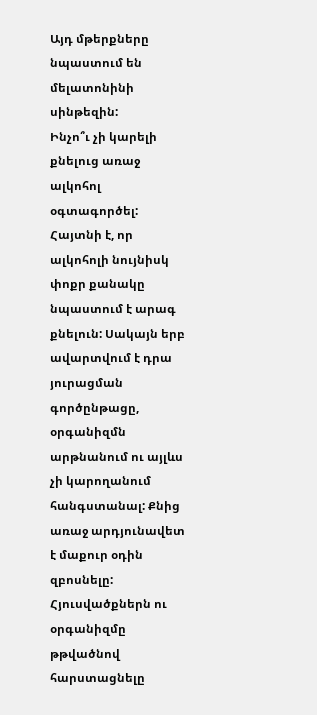Այդ մթերքները նպաստում են մելատոնինի սինթեզին:
Ինչո՞ւ չի կարելի քնելուց առաջ ալկոհոլ օգտագործել: Հայտնի է, որ ալկոհոլի նույնիսկ փոքր քանակը նպաստում է արագ քնելուն: Սակայն երբ ավարտվում է դրա յուրացման գործընթացը, օրգանիզմն արթնանում ու այլևս չի կարողանում հանգստանալ: Քնից առաջ արդյունավետ է մաքուր օդին զբոսնելը: Հյուսվածքներն ու օրգանիզմը թթվածնով հարստացնելը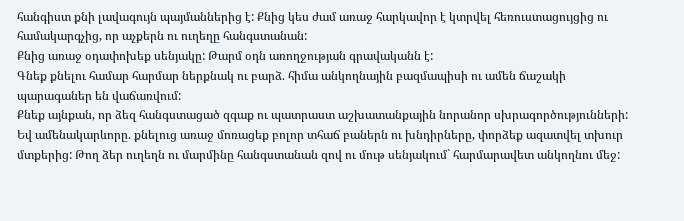հանգիստ քնի լավագույն պայմաններից է: Քնից կես ժամ առաջ հարկավոր է կտրվել հեռուստացույցից ու համակարգչից, որ աչքերն ու ուղեղը հանգստանան:
Քնից առաջ օդափոխեք սենյակը: Թարմ օդն առողջության գրավականն է:
Գնեք քնելու համար հարմար ներքնակ ու բարձ. հիմա անկողնային բազմապիսի ու ամեն ճաշակի պարագաներ են վաճառվում:
Քնեք այնքան, որ ձեզ հանգստացած զգաք ու պատրաստ աշխատանքային նորանոր սխրագործությունների: Եվ ամենակարևորը. քնելուց առաջ մոռացեք բոլոր տհաճ բաներն ու խնդիրները, փորձեք ազատվել տխուր մտքերից: Թող ձեր ուղեղն ու մարմինը հանգստանան զով ու մութ սենյակում` հարմարավետ անկողնու մեջ: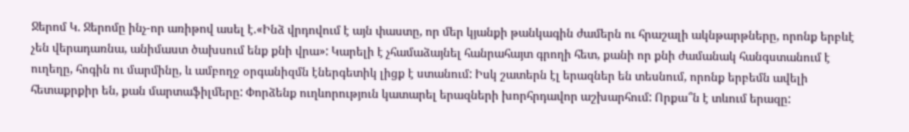Ջերոմ Կ. Ջերոմը ինչ-որ առիթով ասել է.«Ինձ վրդովում է այն փաստը, որ մեր կյանքի թանկագին ժամերն ու հրաշալի ակնթարթները, որոնք երբևէ չեն վերադառնա, անիմաստ ծախսում ենք քնի վրա»: Կարելի է չհամաձայնել հանրահայտ գրողի հետ, քանի որ քնի ժամանակ հանգստանում է ուղեղը, հոգին ու մարմինը, և ամբողջ օրգանիզմն էներգետիկ լիցք է ստանում: Իսկ շատերն էլ երազներ են տեսնում, որոնք երբեմն ավելի հետաքրքիր են, քան մարտաֆիլմերը: Փորձենք ուղևորություն կատարել երազների խորհրդավոր աշխարհում: Որքա՞ն է տևում երազը: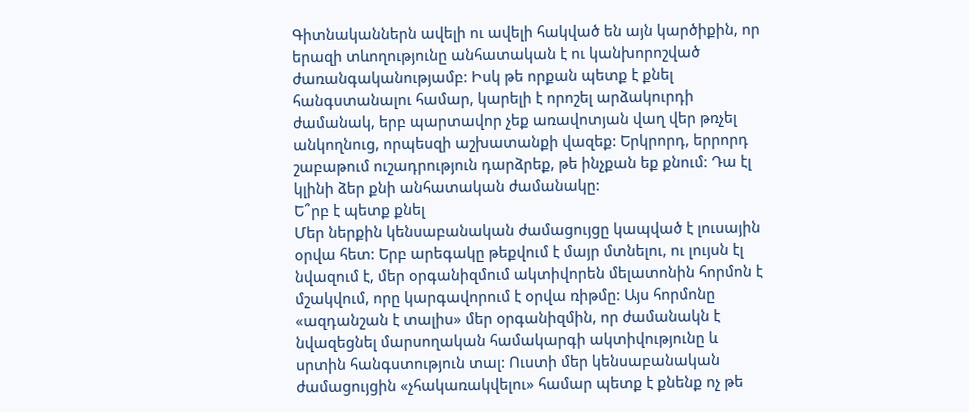Գիտնականներն ավելի ու ավելի հակված են այն կարծիքին, որ երազի տևողությունը անհատական է ու կանխորոշված ժառանգականությամբ: Իսկ թե որքան պետք է քնել հանգստանալու համար, կարելի է որոշել արձակուրդի ժամանակ, երբ պարտավոր չեք առավոտյան վաղ վեր թռչել անկողնուց, որպեսզի աշխատանքի վազեք: Երկրորդ, երրորդ շաբաթում ուշադրություն դարձրեք, թե ինչքան եք քնում: Դա էլ կլինի ձեր քնի անհատական ժամանակը:
Ե՞րբ է պետք քնել
Մեր ներքին կենսաբանական ժամացույցը կապված է լուսային օրվա հետ: Երբ արեգակը թեքվում է մայր մտնելու, ու լույսն էլ նվազում է, մեր օրգանիզմում ակտիվորեն մելատոնին հորմոն է մշակվում, որը կարգավորում է օրվա ռիթմը: Այս հորմոնը «ազդանշան է տալիս» մեր օրգանիզմին, որ ժամանակն է նվազեցնել մարսողական համակարգի ակտիվությունը և սրտին հանգստություն տալ: Ուստի մեր կենսաբանական ժամացույցին «չհակառակվելու» համար պետք է քնենք ոչ թե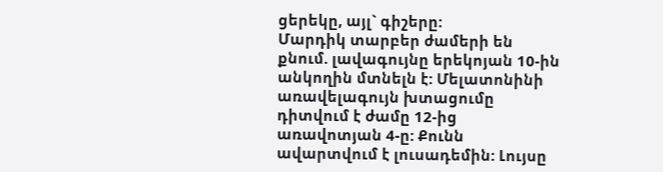ցերեկը, այլ` գիշերը:
Մարդիկ տարբեր ժամերի են քնում. լավագույնը երեկոյան 10-ին անկողին մտնելն է: Մելատոնինի առավելագույն խտացումը դիտվում է ժամը 12-ից առավոտյան 4-ը: Քունն ավարտվում է լուսադեմին: Լույսը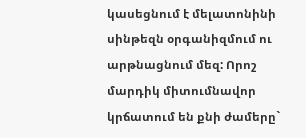կասեցնում է մելատոնինի սինթեզն օրգանիզմում ու արթնացնում մեզ: Որոշ մարդիկ միտումնավոր կրճատում են քնի ժամերը`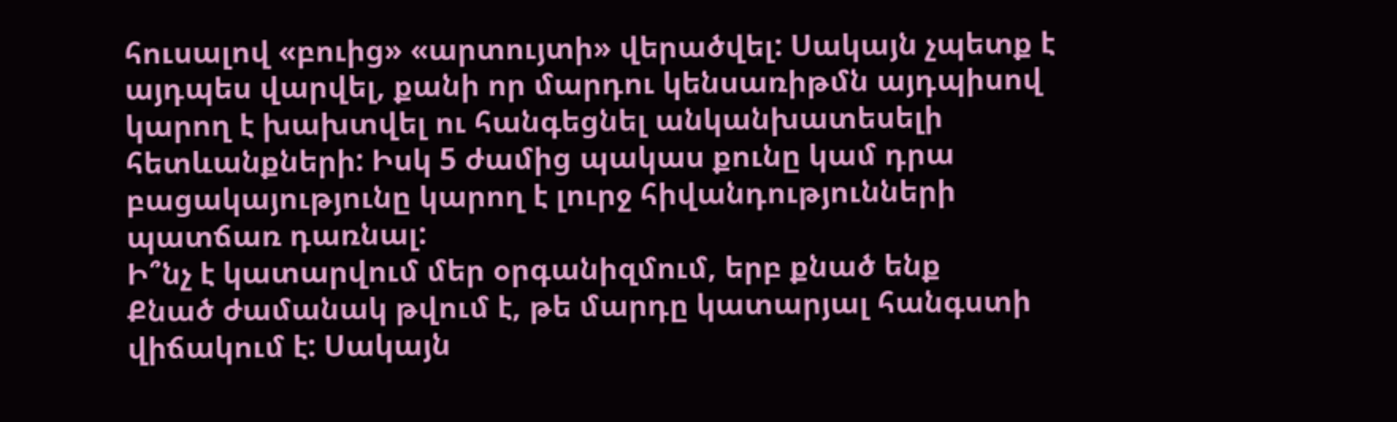հուսալով «բուից» «արտույտի» վերածվել: Սակայն չպետք է այդպես վարվել, քանի որ մարդու կենսառիթմն այդպիսով կարող է խախտվել ու հանգեցնել անկանխատեսելի հետևանքների: Իսկ 5 ժամից պակաս քունը կամ դրա բացակայությունը կարող է լուրջ հիվանդությունների պատճառ դառնալ:
Ի՞նչ է կատարվում մեր օրգանիզմում, երբ քնած ենք
Քնած ժամանակ թվում է, թե մարդը կատարյալ հանգստի վիճակում է: Սակայն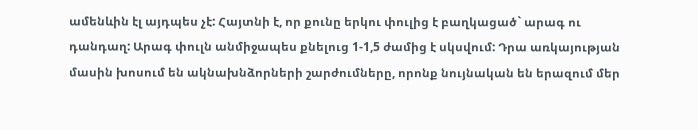ամենևին էլ այդպես չէ: Հայտնի է, որ քունը երկու փուլից է բաղկացած` արագ ու դանդաղ: Արագ փուլն անմիջապես քնելուց 1-1,5 ժամից է սկսվում: Դրա առկայության մասին խոսում են ակնախնձորների շարժումները, որոնք նույնական են երազում մեր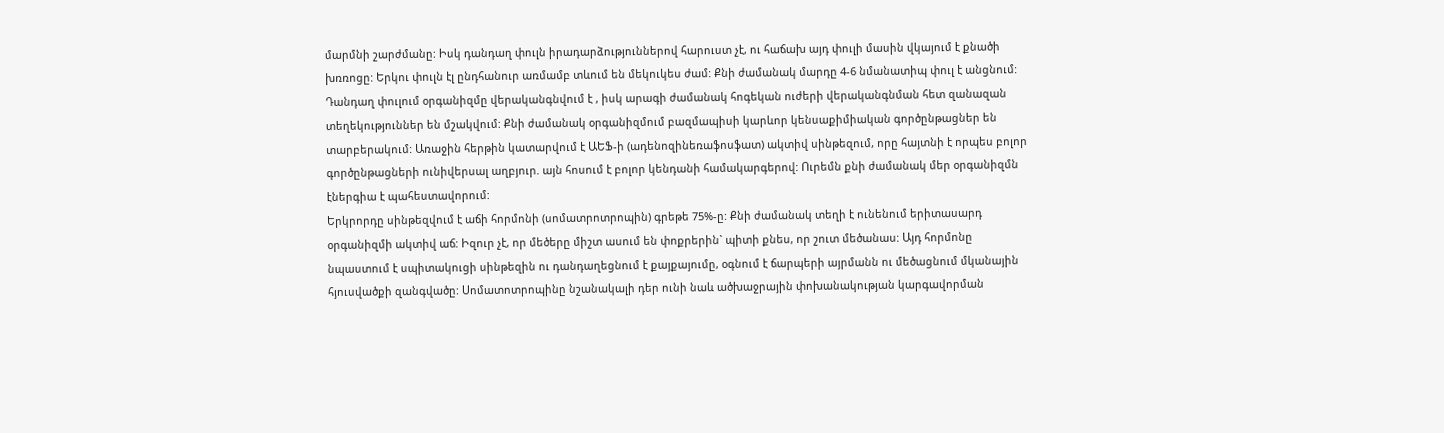մարմնի շարժմանը: Իսկ դանդաղ փուլն իրադարձություններով հարուստ չէ, ու հաճախ այդ փուլի մասին վկայում է քնածի խռռոցը: Երկու փուլն էլ ընդհանուր առմամբ տևում են մեկուկես ժամ: Քնի ժամանակ մարդը 4-6 նմանատիպ փուլ է անցնում: Դանդաղ փուլում օրգանիզմը վերականգնվում է , իսկ արագի ժամանակ հոգեկան ուժերի վերականգնման հետ զանազան տեղեկություններ են մշակվում: Քնի ժամանակ օրգանիզմում բազմապիսի կարևոր կենսաքիմիական գործընթացներ են տարբերակում: Առաջին հերթին կատարվում է ԱԵՖ-ի (ադենոզինեռաֆոսֆատ) ակտիվ սինթեզում, որը հայտնի է որպես բոլոր գործընթացների ունիվերսալ աղբյուր. այն հոսում է բոլոր կենդանի համակարգերով: Ուրեմն քնի ժամանակ մեր օրգանիզմն էներգիա է պահեստավորում:
Երկրորդը սինթեզվում է աճի հորմոնի (սոմատրոտրոպին) գրեթե 75%-ը: Քնի ժամանակ տեղի է ունենում երիտասարդ օրգանիզմի ակտիվ աճ: Իզուր չէ, որ մեծերը միշտ ասում են փոքրերին` պիտի քնես, որ շուտ մեծանաս: Այդ հորմոնը նպաստում է սպիտակուցի սինթեզին ու դանդաղեցնում է քայքայումը, օգնում է ճարպերի այրմանն ու մեծացնում մկանային հյուսվածքի զանգվածը: Սոմատոտրոպինը նշանակալի դեր ունի նաև ածխաջրային փոխանակության կարգավորման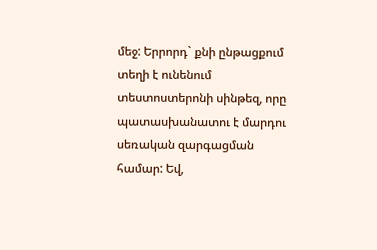մեջ: Երրորդ` քնի ընթացքում տեղի է ունենում տեստոստերոնի սինթեզ, որը պատասխանատու է մարդու սեռական զարգացման համար: Եվ,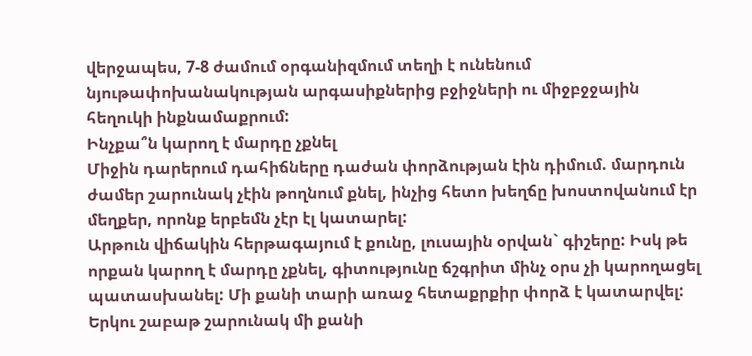վերջապես, 7-8 ժամում օրգանիզմում տեղի է ունենում նյութափոխանակության արգասիքներից բջիջների ու միջբջջային հեղուկի ինքնամաքրում:
Ինչքա՞ն կարող է մարդը չքնել
Միջին դարերում դահիճները դաժան փորձության էին դիմում. մարդուն ժամեր շարունակ չէին թողնում քնել, ինչից հետո խեղճը խոստովանում էր մեղքեր, որոնք երբեմն չէր էլ կատարել:
Արթուն վիճակին հերթագայում է քունը, լուսային օրվան` գիշերը: Իսկ թե որքան կարող է մարդը չքնել, գիտությունը ճշգրիտ մինչ օրս չի կարողացել պատասխանել: Մի քանի տարի առաջ հետաքրքիր փորձ է կատարվել: Երկու շաբաթ շարունակ մի քանի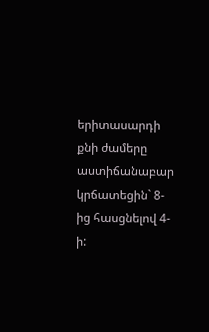երիտասարդի քնի ժամերը աստիճանաբար կրճատեցին` 8-ից հասցնելով 4-ի: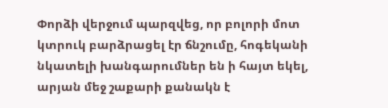Փորձի վերջում պարզվեց, որ բոլորի մոտ կտրուկ բարձրացել էր ճնշումը, հոգեկանի նկատելի խանգարումներ են ի հայտ եկել, արյան մեջ շաքարի քանակն է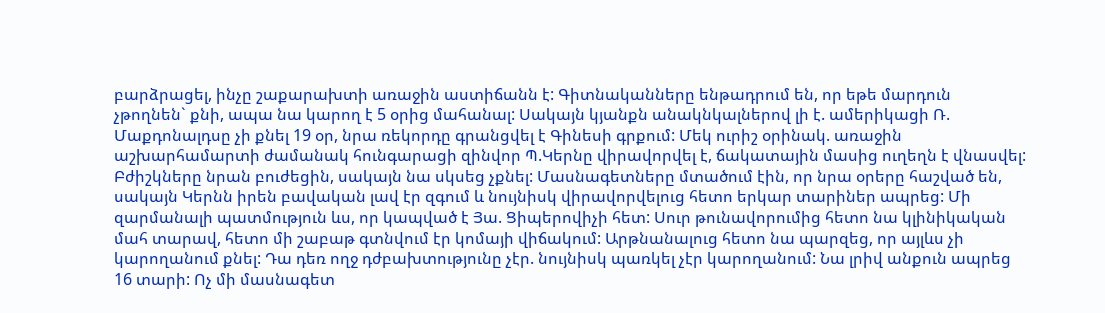բարձրացել, ինչը շաքարախտի առաջին աստիճանն է: Գիտնականները ենթադրում են, որ եթե մարդուն չթողնեն` քնի, ապա նա կարող է 5 օրից մահանալ: Սակայն կյանքն անակնկալներով լի է. ամերիկացի Ռ. Մաքդոնալդսը չի քնել 19 օր, նրա ռեկորդը գրանցվել է Գինեսի գրքում: Մեկ ուրիշ օրինակ. առաջին աշխարհամարտի ժամանակ հունգարացի զինվոր Պ.Կերնը վիրավորվել է, ճակատային մասից ուղեղն է վնասվել: Բժիշկները նրան բուժեցին, սակայն նա սկսեց չքնել: Մասնագետները մտածում էին, որ նրա օրերը հաշված են, սակայն Կերնն իրեն բավական լավ էր զգում և նույնիսկ վիրավորվելուց հետո երկար տարիներ ապրեց: Մի զարմանալի պատմություն ևս, որ կապված է Յա. Ցիպերովիչի հետ: Սուր թունավորումից հետո նա կլինիկական մահ տարավ, հետո մի շաբաթ գտնվում էր կոմայի վիճակում: Արթնանալուց հետո նա պարզեց, որ այլևս չի կարողանում քնել: Դա դեռ ողջ դժբախտությունը չէր. նույնիսկ պառկել չէր կարողանում: Նա լրիվ անքուն ապրեց 16 տարի: Ոչ մի մասնագետ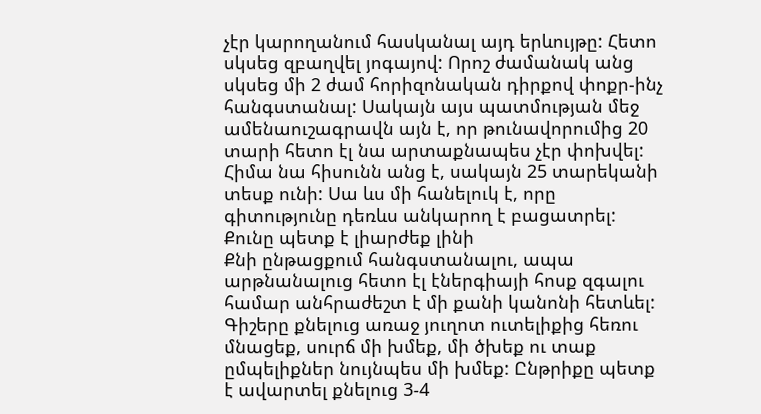չէր կարողանում հասկանալ այդ երևույթը: Հետո սկսեց զբաղվել յոգայով: Որոշ ժամանակ անց սկսեց մի 2 ժամ հորիզոնական դիրքով փոքր-ինչ հանգստանալ: Սակայն այս պատմության մեջ ամենաուշագրավն այն է, որ թունավորումից 20 տարի հետո էլ նա արտաքնապես չէր փոխվել: Հիմա նա հիսունն անց է, սակայն 25 տարեկանի տեսք ունի: Սա ևս մի հանելուկ է, որը գիտությունը դեռևս անկարող է բացատրել:
Քունը պետք է լիարժեք լինի
Քնի ընթացքում հանգստանալու, ապա արթնանալուց հետո էլ էներգիայի հոսք զգալու համար անհրաժեշտ է մի քանի կանոնի հետևել:
Գիշերը քնելուց առաջ յուղոտ ուտելիքից հեռու մնացեք, սուրճ մի խմեք, մի ծխեք ու տաք ըմպելիքներ նույնպես մի խմեք: Ընթրիքը պետք է ավարտել քնելուց 3-4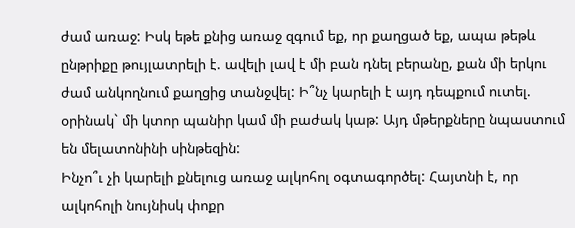ժամ առաջ: Իսկ եթե քնից առաջ զգում եք, որ քաղցած եք, ապա թեթև ընթրիքը թույլատրելի է. ավելի լավ է մի բան դնել բերանը, քան մի երկու ժամ անկողնում քաղցից տանջվել: Ի՞նչ կարելի է այդ դեպքում ուտել. օրինակ` մի կտոր պանիր կամ մի բաժակ կաթ: Այդ մթերքները նպաստում են մելատոնինի սինթեզին:
Ինչո՞ւ չի կարելի քնելուց առաջ ալկոհոլ օգտագործել: Հայտնի է, որ ալկոհոլի նույնիսկ փոքր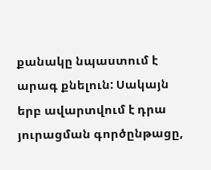քանակը նպաստում է արագ քնելուն: Սակայն երբ ավարտվում է դրա յուրացման գործընթացը,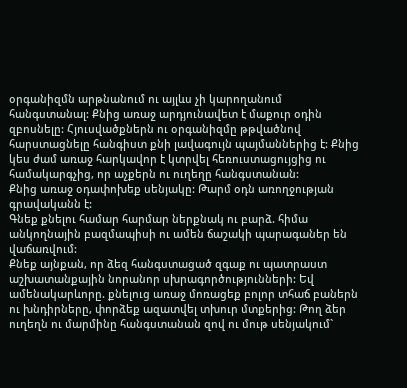օրգանիզմն արթնանում ու այլևս չի կարողանում հանգստանալ: Քնից առաջ արդյունավետ է մաքուր օդին զբոսնելը: Հյուսվածքներն ու օրգանիզմը թթվածնով հարստացնելը հանգիստ քնի լավագույն պայմաններից է: Քնից կես ժամ առաջ հարկավոր է կտրվել հեռուստացույցից ու համակարգչից, որ աչքերն ու ուղեղը հանգստանան:
Քնից առաջ օդափոխեք սենյակը: Թարմ օդն առողջության գրավականն է:
Գնեք քնելու համար հարմար ներքնակ ու բարձ. հիմա անկողնային բազմապիսի ու ամեն ճաշակի պարագաներ են վաճառվում:
Քնեք այնքան, որ ձեզ հանգստացած զգաք ու պատրաստ աշխատանքային նորանոր սխրագործությունների: Եվ ամենակարևորը. քնելուց առաջ մոռացեք բոլոր տհաճ բաներն ու խնդիրները, փորձեք ազատվել տխուր մտքերից: Թող ձեր ուղեղն ու մարմինը հանգստանան զով ու մութ սենյակում`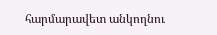հարմարավետ անկողնու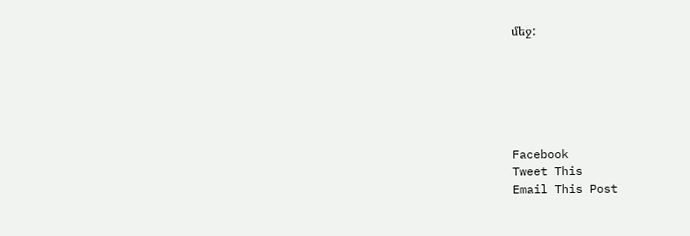մեջ:






Facebook
Tweet This
Email This Post